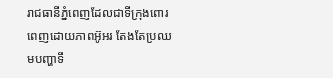រាជធានីភ្នំពេញដែលជាទីក្រុងពោរពេញដោយភាពអ៊ូអរ តែងតែប្រឈមបញ្ហាទឹ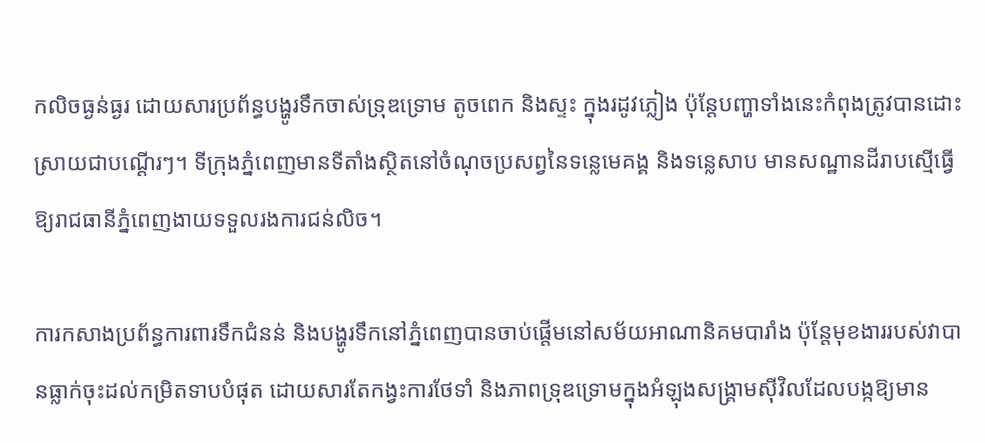កលិចធ្ងន់ធ្ងរ ដោយសារប្រព័ន្ធបង្ហូរទឹកចាស់ទ្រុឌទ្រោម តូចពេក និងស្ទះ ក្នុងរដូវភ្លៀង ប៉ុន្តែបញ្ហាទាំងនេះកំពុងត្រូវបានដោះស្រាយជាបណ្តើរៗ។ ទីក្រុងភ្នំពេញមានទីតាំងស្ថិតនៅចំណុចប្រសព្វនៃទន្លេមេគង្គ និងទន្លេសាប មានសណ្ឋានដីរាបស្មើធ្វើឱ្យរាជធានីភ្នំពេញងាយទទួលរងការជន់លិច។

ការកសាងប្រព័ន្ធការពារទឹកជំនន់ និងបង្ហូរទឹកនៅភ្នំពេញបានចាប់ផ្តើមនៅសម័យអាណានិគមបារាំង ប៉ុន្តែមុខងាររបស់វាបានធ្លាក់ចុះដល់កម្រិតទាបបំផុត ដោយសារតែកង្វះការថែទាំ និងភាពទ្រុឌទ្រោមក្នុងអំឡុងសង្គ្រាមស៊ីវិលដែលបង្កឱ្យមាន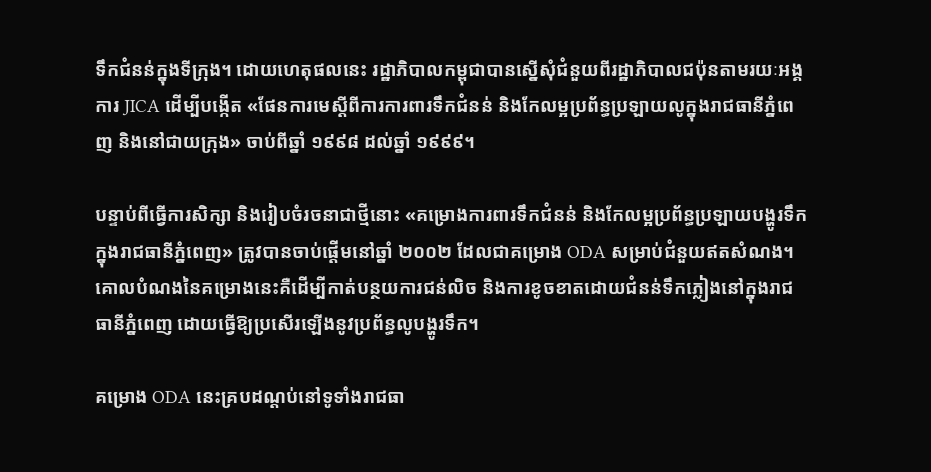ទឹកជំនន់ក្នុងទីក្រុង។ ដោយហេតុផលនេះ រដ្ឋាភិបាលកម្ពុជាបានស្នើសុំជំនួយពីរដ្ឋាភិបាលជប៉ុនតាមរយៈអង្គការ JICA ដើម្បីបង្កើត «ផែនការមេស្តីពីការការពារទឹកជំនន់ និងកែលម្អប្រព័ន្ធប្រឡាយលូក្នុងរាជធានីភ្នំពេញ និងនៅជាយក្រុង» ចាប់ពីឆ្នាំ ១៩៩៨ ដល់ឆ្នាំ ១៩៩៩។

បន្ទាប់ពីធ្វើការសិក្សា និងរៀបចំរចនាជាថ្មីនោះ «គម្រោងការពារទឹកជំនន់ និងកែលម្អប្រព័ន្ធប្រឡាយបង្ហូរទឹកក្នុងរាជធានីភ្នំពេញ» ត្រូវបានចាប់ផ្តើមនៅឆ្នាំ ២០០២ ដែលជាគម្រោង ODA សម្រាប់ជំនួយឥតសំណង។ គោលបំណងនៃគម្រោងនេះគឺដើម្បីកាត់បន្ថយការជន់លិច និងការខូចខាតដោយជំនន់ទឹកភ្លៀងនៅក្នុងរាជធានីភ្នំពេញ ដោយធ្វើឱ្យប្រសើរឡើងនូវប្រព័ន្ធលូបង្ហូរទឹក។

គម្រោង ODA នេះគ្របដណ្តប់នៅទូទាំងរាជធា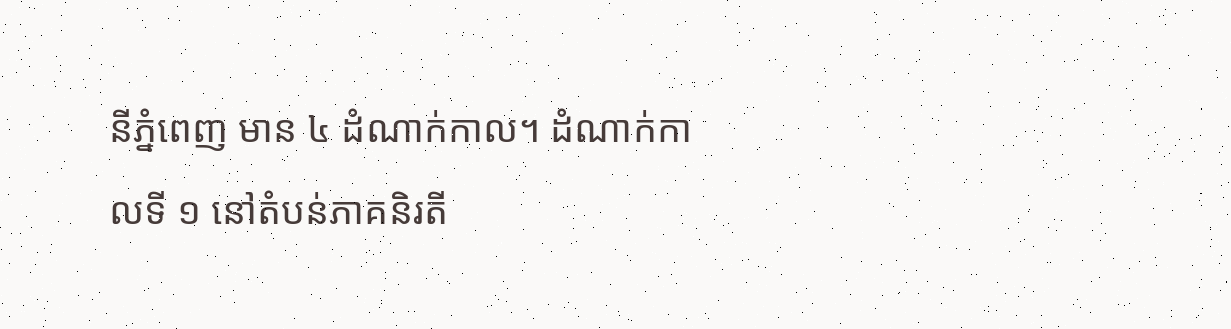នីភ្នំពេញ មាន ៤ ដំណាក់កាល។ ដំណាក់កាលទី ១ នៅតំបន់ភាគនិរតី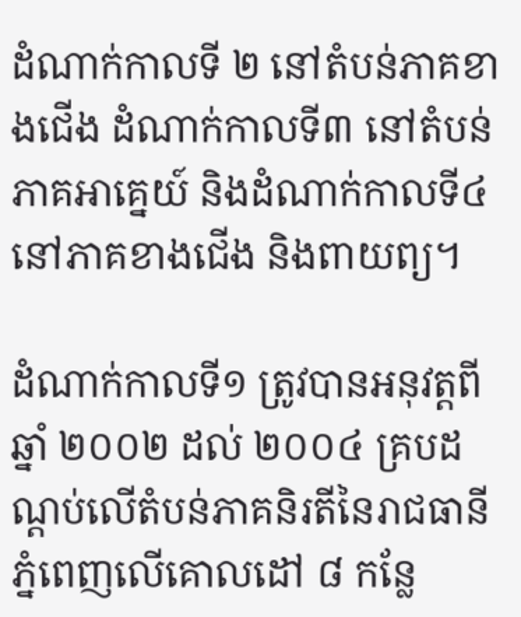ដំណាក់កាលទី ២ នៅតំបន់ភាគខាងជើង ដំណាក់កាលទី៣ នៅតំបន់ភាគអាគ្នេយ៍ និងដំណាក់កាលទី៤ នៅភាគខាងជើង និងពាយព្យ។

ដំណាក់កាលទី១ ត្រូវបានអនុវត្តពីឆ្នាំ ២០០២ ដល់ ២០០៤ គ្របដណ្តប់លើតំបន់ភាគនិរតីនៃរាជធានីភ្នំពេញលើគោលដៅ ៨ កន្លែ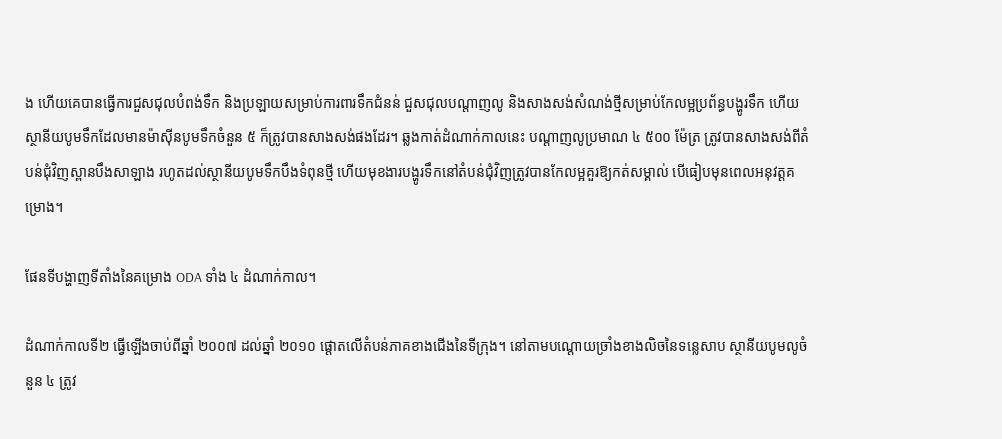ង ហើយគេបានធ្វើការជួសជុលបំពង់ទឹក និងប្រឡាយសម្រាប់ការពារទឹកជំនន់ ជួសជុលបណ្តាញលូ និងសាងសង់សំណង់ថ្មីសម្រាប់កែលម្អប្រព័ន្ធបង្ហូរទឹក ហើយស្ថានីយបូមទឹកដែលមានម៉ាស៊ីនបូមទឹកចំនួន ៥ ក៏ត្រូវបានសាងសង់ផងដែរ។ ឆ្លងកាត់ដំណាក់កាលនេះ បណ្តាញលូប្រមាណ ៤ ៥០០ ម៉ែត្រ ត្រូវបានសាងសង់ពីតំបន់ជុំវិញស្ពានបឹងសាឡាង រហូតដល់ស្ថានីយបូមទឹកបឹងទំពុនថ្មី ហើយមុខងារបង្ហូរទឹកនៅតំបន់ជុំវិញត្រូវបានកែលម្អគួរឱ្យកត់សម្គាល់ បើធៀបមុនពេលអនុវត្តគម្រោង។

ផែនទីបង្ហាញទីតាំងនៃគម្រោង ODA ទាំង ៤ ដំណាក់កាល។

ដំណាក់កាលទី២ ធ្វើឡើងចាប់ពីឆ្នាំ ២០០៧ ដល់ឆ្នាំ ២០១០ ផ្តោតលើតំបន់ភាគខាងជើងនៃទីក្រុង។ នៅតាមបណ្តោយច្រាំងខាងលិចនៃទន្លេសាប ស្ថានីយបូមលូចំនួន ៤ ត្រូវ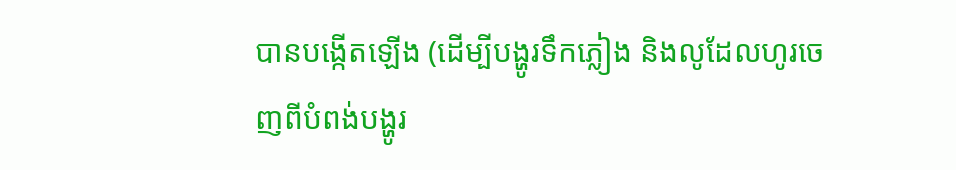បានបង្កើតឡើង (ដើម្បីបង្ហូរទឹកភ្លៀង និងលូដែលហូរចេញពីបំពង់បង្ហូរ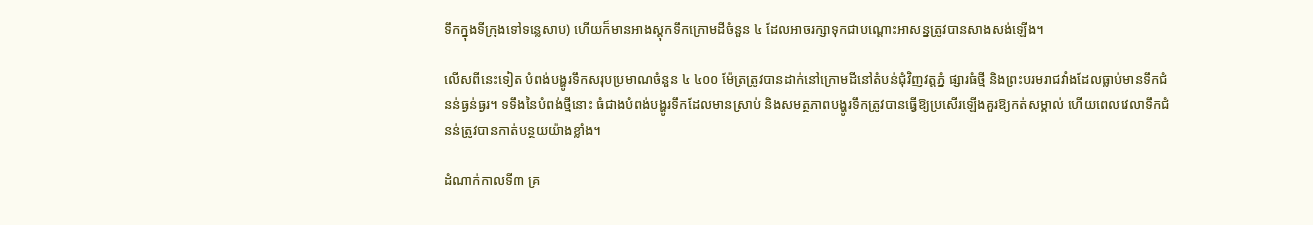ទឹកក្នុងទីក្រុងទៅទន្លេសាប) ហើយក៏មានអាងស្តុកទឹកក្រោមដីចំនួន ៤ ដែលអាចរក្សាទុកជាបណ្តោះអាសន្នត្រូវបានសាងសង់ឡើង។

លើសពីនេះទៀត បំពង់បង្ហូរទឹកសរុបប្រមាណចំនួន ៤ ៤០០ ម៉ែត្រត្រូវបានដាក់នៅក្រោមដីនៅតំបន់ជុំវិញវត្តភ្នំ ផ្សារធំថ្មី និងព្រះបរមរាជវាំងដែលធ្លាប់មានទឹកជំនន់ធ្ងន់ធ្ងរ។ ទទឹងនៃបំពង់ថ្មីនោះ ធំជាងបំពង់បង្ហូរទឹកដែលមានស្រាប់ និងសមត្ថភាពបង្ហូរទឹកត្រូវបានធ្វើឱ្យប្រសើរឡើងគួរឱ្យកត់សម្គាល់ ហើយពេលវេលាទឹកជំនន់ត្រូវបានកាត់បន្ថយយ៉ាងខ្លាំង។

ដំណាក់កាលទី៣ គ្រ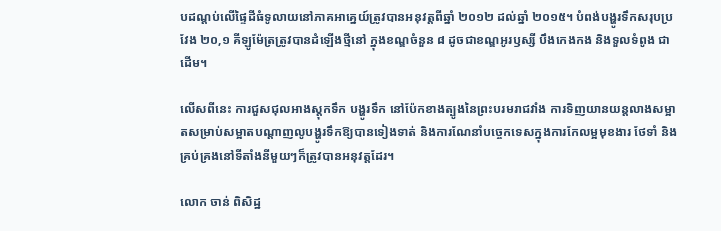បដណ្តប់លើផ្ទៃដីធំទូលាយនៅភាគអាគ្នេយ៍ត្រូវបានអនុវត្តពីឆ្នាំ ២០១២ ដល់ឆ្នាំ ២០១៥។ បំពង់បង្ហូរទឹកសរុបប្រវែង ២០,១ គីឡូម៉ែត្រត្រូវបានដំឡើងថ្មីនៅ ក្នុងខណ្ឌចំនួន ៨ ដូចជាខណ្ឌអូរឫស្សី បឹងកេងកង និងទួលទំពូង ជាដើម។

លើសពីនេះ ការជួសជុលអាងស្តុកទឹក បង្ហូរទឹក នៅប៉ែកខាងត្បូងនៃព្រះបរមរាជវាំង ការទិញយានយន្តលាងសម្អាតសម្រាប់សម្អាតបណ្តាញលូបង្ហូរទឹកឱ្យបានទៀងទាត់ និងការណែនាំបច្ចេកទេសក្នុងការកែលម្អមុខងារ ថែទាំ និងគ្រប់គ្រងនៅទីតាំងនីមួយៗក៏ត្រូវបានអនុវត្តដែរ។

លោក ចាន់ ពិសិដ្ឋ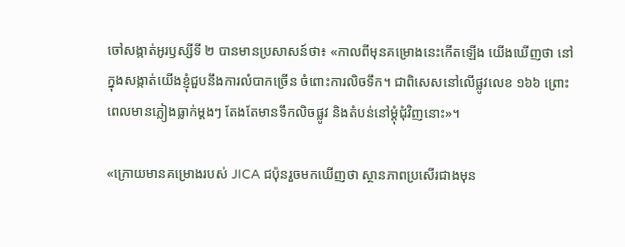ចៅសង្កាត់អូរឫស្សីទី ២ បានមានប្រសាសន៍ថា៖ «កាលពីមុនគម្រោងនេះកើតឡើង យើងឃើញថា នៅក្នុងសង្កាត់យើងខ្ញុំជួបនឹងការលំបាកច្រើន ចំពោះការលិចទឹក។ ជាពិសេសនៅលើផ្លូវលេខ ១៦៦ ព្រោះពេលមានភ្លៀងធ្លាក់ម្តងៗ តែងតែមានទឹកលិចផ្លូវ និងតំបន់នៅម្តុំជុំវិញនោះ»។

«ក្រោយមានគម្រោងរបស់ JICA ជប៉ុនរួចមកឃើញថា ស្ថានភាពប្រសើរជាងមុន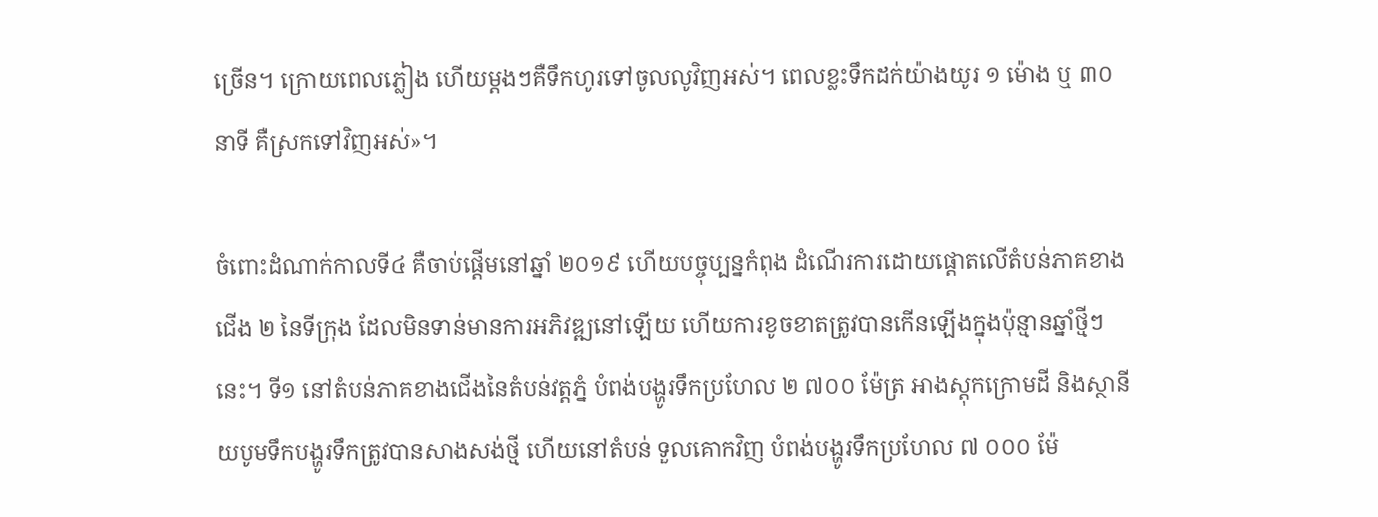ច្រើន។ ក្រោយពេលភ្លៀង ហើយម្តងៗគឺទឹកហូរទៅចូលលូវិញអស់។ ពេលខ្លះទឹកដក់យ៉ាងយូរ ១ ម៉ោង ឬ ៣០ នាទី គឺស្រកទៅវិញអស់»។

ចំពោះដំណាក់កាលទី៤ គឺចាប់ផ្តើមនៅឆ្នាំ ២០១៩ ហើយបច្ចុប្បន្នកំពុង ដំណើរការដោយផ្តោតលើតំបន់ភាគខាងជើង ២ នៃទីក្រុង ដែលមិនទាន់មានការអភិវឌ្ឍនៅឡើយ ហើយការខូចខាតត្រូវបានកើនឡើងក្នុងប៉ុន្មានឆ្នាំថ្មីៗនេះ។ ទី១ នៅតំបន់ភាគខាងជើងនៃតំបន់វត្តភ្នំ បំពង់បង្ហូរទឹកប្រហែល ២ ៧០០ ម៉ែត្រ អាងស្តុកក្រោមដី និងស្ថានីយបូមទឹកបង្ហូរទឹកត្រូវបានសាងសង់ថ្មី ហើយនៅតំបន់ ទួលគោកវិញ បំពង់បង្ហូរទឹកប្រហែល ៧ ០០០ ម៉ែ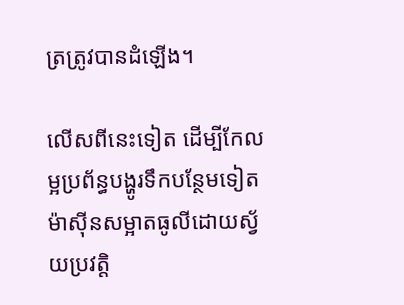ត្រត្រូវបានដំឡើង។

លើសពីនេះទៀត ដើម្បីកែលម្អប្រព័ន្ធបង្ហូរទឹកបន្ថែមទៀត ម៉ាស៊ីនសម្អាតធូលីដោយស្វ័យប្រវត្តិ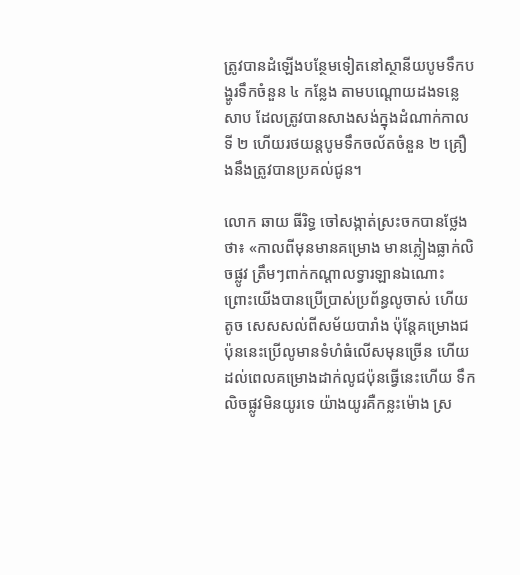ត្រូវបានដំឡើងបន្ថែមទៀតនៅស្ថានីយបូមទឹកបង្ហូរទឹកចំនួន ៤ កន្លែង តាមបណ្តោយដងទន្លេសាប ដែលត្រូវបានសាងសង់ក្នុងដំណាក់កាលទី ២ ហើយរថយន្តបូមទឹកចល័តចំនួន ២ គ្រឿងនឹងត្រូវបានប្រគល់ជូន។

លោក ឆាយ ធីរិទ្ធ ចៅសង្កាត់ស្រះចកបានថ្លែងថា៖ «កាលពីមុនមានគម្រោង មានភ្លៀងធ្លាក់លិចផ្លូវ ត្រឹមៗពាក់កណ្តាលទ្វារឡានឯណោះ ព្រោះយើងបានប្រើប្រាស់ប្រព័ន្ធលូចាស់ ហើយតូច សេសសល់ពីសម័យបារាំង ប៉ុន្តែគម្រោងជប៉ុននេះប្រើលូមានទំហំធំលើសមុនច្រើន ហើយដល់ពេលគម្រោងដាក់លូជប៉ុនធ្វើនេះហើយ ទឹកលិចផ្លូវមិនយូរទេ យ៉ាងយូរគឺកន្លះម៉ោង ស្រ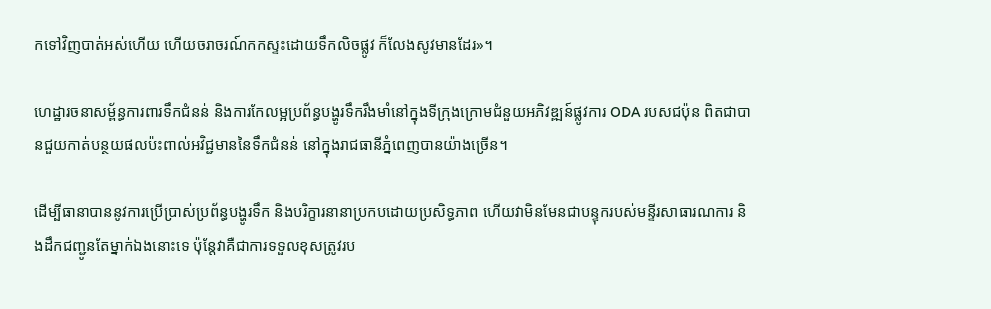កទៅវិញបាត់អស់ហើយ ហើយចរាចរណ៍កកស្ទះដោយទឹកលិចផ្លូវ ក៏លែងសូវមានដែរ»។

ហេដ្ឋារចនាសម្ព័ន្ធការពារទឹកជំនន់ និងការកែលម្អប្រព័ន្ធបង្ហូរទឹករឹងមាំនៅក្នុងទីក្រុងក្រោមជំនួយអភិវឌ្ឍន៍ផ្លូវការ ODA របសជប៉ុន ពិតជាបានជួយកាត់បន្ថយផលប៉ះពាល់អវិជ្ជមាននៃទឹកជំនន់ នៅក្នុងរាជធានីភ្នំពេញបានយ៉ាងច្រើន។

ដើម្បីធានាបាននូវការប្រើប្រាស់ប្រព័ន្ធបង្ហូរទឹក និងបរិក្ខារនានាប្រកបដោយប្រសិទ្ធភាព ហើយវាមិនមែនជាបន្ទុករបស់មន្ទីរសាធារណការ និងដឹកជញ្ជូនតែម្នាក់ឯងនោះទេ ប៉ុន្តែវាគឺជាការទទួលខុសត្រូវរប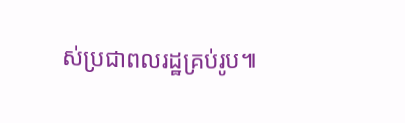ស់ប្រជាពលរដ្ឋគ្រប់រូប៕